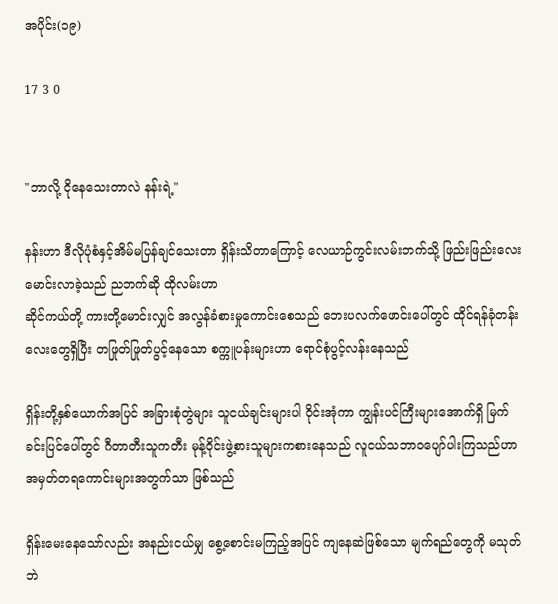အပိုင်း(၁၉)

17 3 0


"ဘာလို့ ငိုနေသေးတာလဲ နန်းရဲ့"

နန်းဟာ ဒီလိုပုံစံနှင့်အိမ်မပြန်ချင်သေးတာ ရှိန်းသိတာကြောင့် လေယာဉ်ကွင်းလမ်းဘက်သို့ ဖြည်းဖြည်းလေးမောင်းလာခဲ့သည် ညဘက်ဆို ထိုလမ်းဟာ
ဆိုင်ကယ်တို့ ကားတို့မောင်းလျှင် အလွန်ခံစားမှုကောင်းစေသည် ဘေးပလက်ဖောင်းပေါ်တွင် ထိုင်ရန်ခုံတန်းလေးတွေရှိပြီး တဖြုတ်ဖြုတ်ပွင့်နေသော စက္ကူပန်းများဟာ ရောင်စုံပွင့်လန်းနေသည်

ရှိန်းတို့နှစ်ယောက်အပြင် အခြားစုံတွဲများ သူငယ်ချင်းများပါ ဝိုင်းအုံကာ ကျွန်းပင်ကြီးများအောက်ရှိ မြက်ခင်းပြင်ပေါ်တွင် ဂီတာတီးသူကတီး မုန့်ဝိုင်းဖွဲ့စားသူများကစားနေသည် လူငယ်သဘာဝပျော်ပါးကြသည်ဟာ အမှတ်တရကောင်းများအတွက်သာ ဖြစ်သည်

ရှိန်းမေးနေသော်လည်း အနည်းငယ်မျှ စွေ့စောင်းမကြည့်အပြင် ကျနေဆဲဖြစ်သော မျက်ရည်တွေကို မသုတ်ဘဲ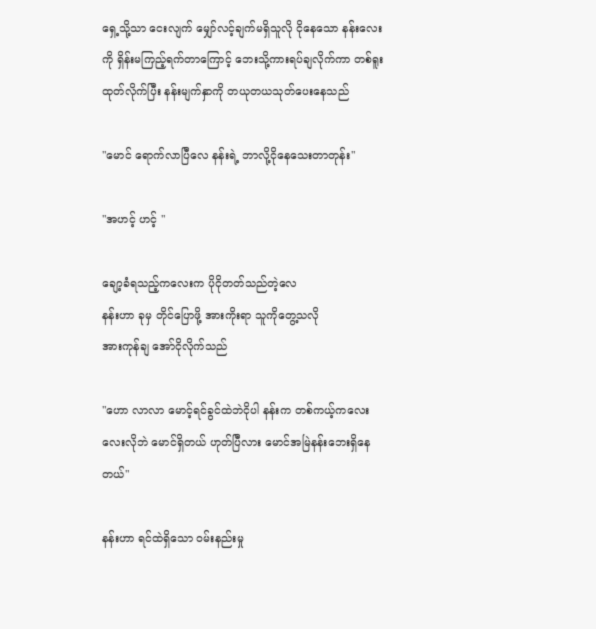ရှေ့သို့သာ ငေးလျက် မျှော်လင့်ချက်မရှိသူလို ငိုနေသော နန်းလေးကို ရှိန်းမကြည့်ရက်တာကြောင့် ဘေးသို့ကားရပ်ချလိုက်ကာ တစ်ရူးထုတ်လိုက်ပြီး နန်းမျက်နှာကို တယုတယသုတ်ပေးနေသည်

"မောင် ရောက်လာပြီလေ နန်းရဲ့ ဘာလို့ငိုနေသေးတာတုန်း"

"အဟင့် ဟင့် "

ချော့ခံရသည့်ကလေးက ပိုငိုတတ်သည်တဲ့လေ
နန်းဟာ ခုမှ တိုင်ပြောဖို့ အားကိုးရာ သူကိုတွေ့သလို
အားကုန်ချ အော်ငိုလိုက်သည်

"ဟော လာလာ မောင့်ရင်ခွင်ထဲဘဲငိုပါ နန်းက တစ်ကယ့်ကလေးလေးလိုဘဲ မောင်ရှိတယ် ဟုတ်ပြီလား မောင်အမြဲနန်းဘေးရှိနေတယ်"

နန်းဟာ ရင်ထဲရှိသော ဝမ်းနည်းမှု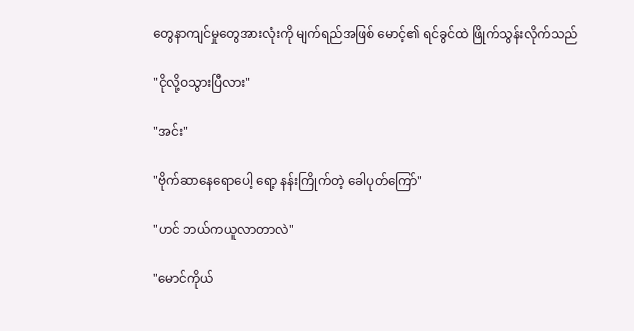တွေနာကျင်မှုတွေအားလုံးကို မျက်ရည်အဖြစ် မောင့်၏ ရင်ခွင်ထဲ ဖြိုက်သွန်းလိုက်သည်

"ငိုလို့ဝသွားပြီလား"

"အင်း"

"ဗိုက်ဆာနေရောပေါ့ ရော့ နန်းကြိုက်တဲ့ ခေါပုတ်ကြော်"

"ဟင် ဘယ်ကယူလာတာလဲ"

"မောင်ကိုယ်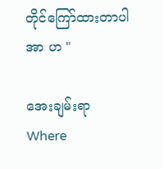တိုင်ကြော်ထားတာပါ အာ ဟ "

အေးချမ်းရာ Where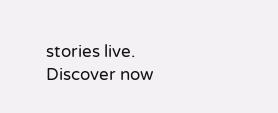stories live. Discover now